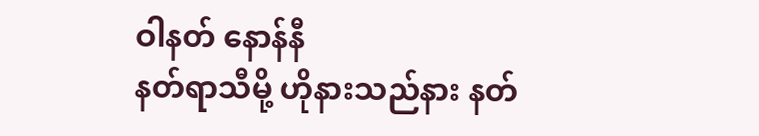ဝါနတ် နောန်နီ
နတ်ရာသီမို့ ဟိုနားသည်နား နတ်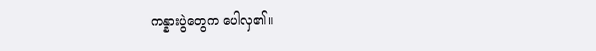ကန္နားပွဲတွေက ပေါလှ၏။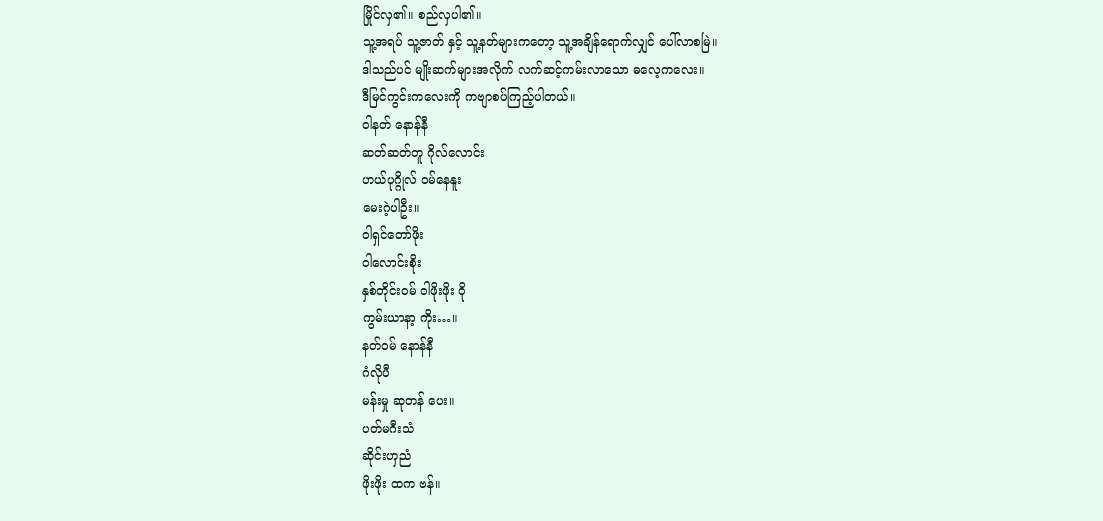မြိုင်လှ၏။ စည်လှပါ၏။
သူ့အရပ် သူ့ဇာတ် နှင့် သူ့နတ်များကတော့ သူ့အချိန်ရောက်လျှင် ပေါ်လာစမြဲ။
ဒါသည်ပင် မျိုးဆက်များအလိုက် လက်ဆင့်ကမ်းလာသော ဓလေ့ကလေး။
ဒီမြင်ကွင်းကလေးကို ကဗျာစပ်ကြည့်ပါတယ်။
ဝါနတ် နောန်နီ
ဆတ်ဆတ်တူ ဂိုလ်လောင်း
ဟယ်ပုဂ္ဂိုလ် ဝမ်နေနူး
မေးဂဲ့ပါဦး။
ဝါရှင်တော်ဖိုး
ဝါလောင်းစိုး
နှစ်တိုင်းဝမ် ဝါဖိုးဖိုး ဝို
ကွမ်းယာနာ့ ကိုး…။
နတ်ဝမ် နောန်နီ
ဂံလိုပီ
မန်းမှု ဆုတန် ပေး။
ပတ်မဂီးသံ
ဆိုင်းဟှညံ
ဖိုးဖိုး ထက ဗန်။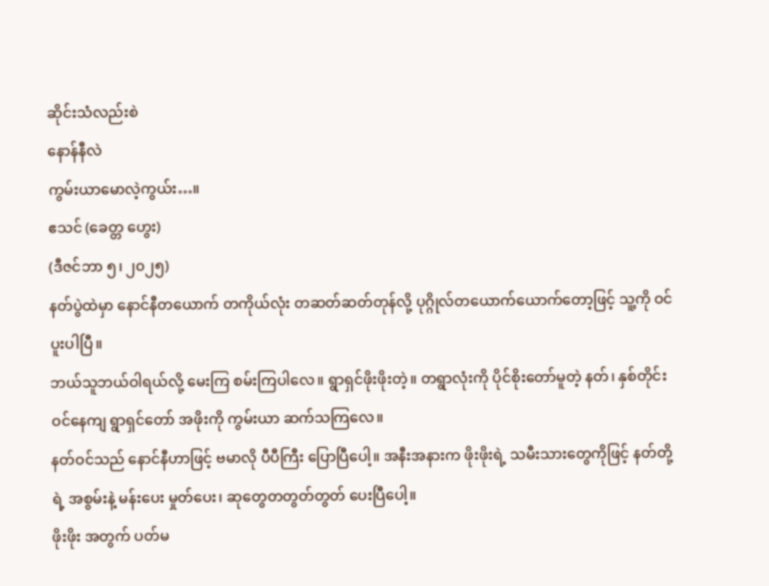ဆိုင်းသံလည်းစဲ
နောန်နီလဲ
ကွမ်းယာမောလဲ့ကွယ်း…။
ဧသင် (ခေတ္တ ဟွေး)
(ဒီဇင်ဘာ ၅၊ ၂၀၂၅)
နတ်ပွဲထဲမှာ နောင်နီတယောက် တကိုယ်လုံး တဆတ်ဆတ်တုန်လို့ ပုဂ္ဂိုလ်တယောက်ယောက်တော့ဖြင့် သူ့ကို ဝင်ပူးပါပြီ။
ဘယ်သူဘယ်ဝါရယ်လို့ မေးကြ စမ်းကြပါလေ။ ရွာရှင်ဖိုးဖိုးတဲ့။ တရွာလုံးကို ပိုင်စိုးတော်မူတဲ့ နတ်၊ နှစ်တိုင်းဝင်နေကျ ရွာရှင်တော် အဖိုးကို ကွမ်းယာ ဆက်သကြလေ။
နတ်ဝင်သည် နောင်နီဟာဖြင့် ဗမာလို ပီပီကြီး ပြောပြီပေါ့။ အနီးအနားက ဖိုးဖိုးရဲ့ သမီးသားတွေကိုဖြင့် နတ်တို့ရဲ့ အစွမ်းနဲ့ မန်းပေး မှုတ်ပေး၊ ဆုတွေတတွတ်တွတ် ပေးပြီပေါ့။
ဖိုးဖိုး အတွက် ပတ်မ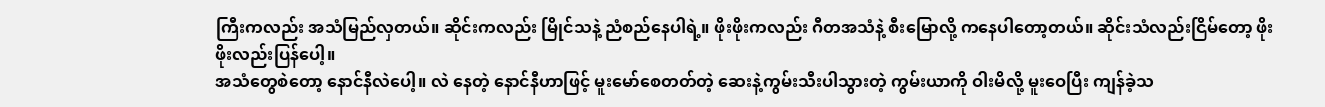ကြီးကလည်း အသံမြည်လှတယ်။ ဆိုင်းကလည်း မြိုင်သနဲ့ ညံစည်နေပါရဲ့။ ဖိုးဖိုးကလည်း ဂီတအသံနဲ့ စီးမြောလို့ ကနေပါတော့တယ်။ ဆိုင်းသံလည်းငြိမ်တော့ ဖိုးဖိုးလည်းပြန်ပေါ့။
အသံတွေစဲတော့ နောင်နီလဲပေါ့။ လဲ နေတဲ့ နောင်နီဟာဖြင့် မူးမော်စေတတ်တဲ့ ဆေးနဲ့ကွမ်းသီးပါသွားတဲ့ ကွမ်းယာကို ဝါးမိလို့ မူးဝေပြီး ကျန်ခဲ့သ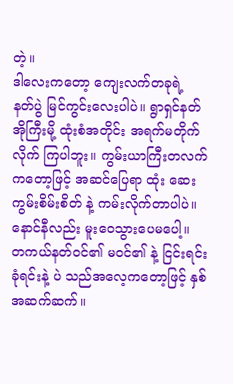တဲ့။
ဒါလေးကတော့ ကျေးလက်တခုရဲ့ နတ်ပွဲ မြင်ကွင်းလေးပါပဲ။ ရွာရှင်နတ်အိုကြီးမို့ ထုံးစံအတိုင်း အရက်မတိုက်လိုက် ကြပါဘူး။ ကွမ်းယာကြီးတလက်ကတော့ဖြင့် အဆင်ပြေရာ ထုံး ဆေး ကွမ်းစိမ်းစိတ် နဲ့ ကမ်းလိုက်တာပါပဲ။ နောင်နီလည်း မူးဝေသွားပေမပေါ့။
တကယ်နတ်ဝင်၏ မဝင်၏ နဲ့ ငြင်းရင်း ခုံရင်းနဲ့ ပဲ သည်အလေ့ကတော့ဖြင့် နှစ်အဆက်ဆက်။